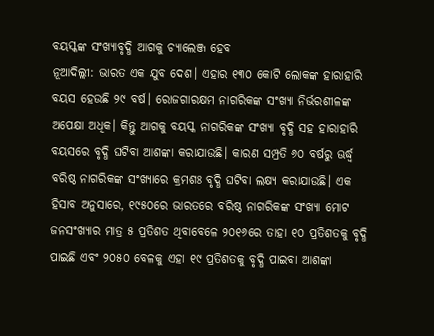ବୟସ୍କଙ୍କ ସଂଖ୍ୟାବୃଦ୍ଧି ଆଗକୁ ଚ୍ୟାଲେଞ୍ଜ ହେବ
ନୂଆଦିଲ୍ଲୀ: ଭାରତ ଏକ ଯୁବ ଦେଶ। ଏହାର ୧୩୦ କୋଟି ଲୋକଙ୍କ ହାରାହାରି ବୟସ ହେଉଛି ୨୯ ବର୍ଷ। ରୋଜଗାରକ୍ଷମ ନାଗରିକଙ୍କ ସଂଖ୍ୟା ନିର୍ଭରଶୀଳଙ୍କ ଅପେକ୍ଷା ଅଧିକ। କିନ୍ତୁ ଆଗକୁ ବୟସ୍କ ନାଗରିକଙ୍କ ସଂଖ୍ୟା ବୃଦ୍ଧି ସହ ହାରାହାରି ବୟସରେ ବୃଦ୍ଧି ଘଟିବା ଆଶଙ୍କା କରାଯାଉଛି। କାରଣ ସମ୍ପ୍ରତି ୬୦ ବର୍ଷରୁ ଊର୍ଦ୍ଧ୍ବ ବରିଷ୍ଠ ନାଗରିକଙ୍କ ସଂଖ୍ୟାରେ କ୍ରମଶଃ ବୃଦ୍ଧି ଘଟିବା ଲକ୍ଷ୍ୟ କରାଯାଉଛି। ଏକ ହିସାବ ଅନୁସାରେ, ୧୯୫୦ରେ ଭାରତରେ ବରିଷ୍ଠ ନାଗରିକଙ୍କ ସଂଖ୍ୟା ମୋଟ ଜନସଂଖ୍ୟାର ମାତ୍ର ୫ ପ୍ରତିଶତ ଥିବାବେଳେ ୨୦୧୬ରେ ତାହା ୧୦ ପ୍ରତିଶତକୁ ବୃଦ୍ଧି ପାଇଛି ଏବଂ ୨୦୫୦ ବେଳକୁ ଏହା ୧୯ ପ୍ରତିଶତକୁ ବୃଦ୍ଧି ପାଇବା ଆଶଙ୍କା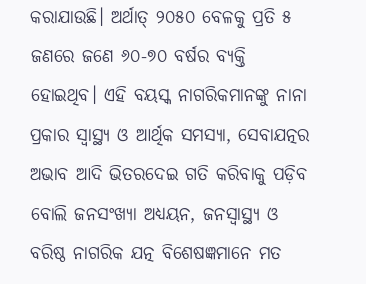କରାଯାଉଛି। ଅର୍ଥାତ୍ ୨୦୫୦ ବେଳକୁ ପ୍ରତି ୫ ଜଣରେ ଜଣେ ୬୦-୭୦ ବର୍ଷର ବ୍ୟକ୍ତି ହୋଇଥିବ। ଏହି ବୟସ୍କ ନାଗରିକମାନଙ୍କୁ ନାନା ପ୍ରକାର ସ୍ବାସ୍ଥ୍ୟ ଓ ଆର୍ଥିକ ସମସ୍ୟା, ସେବାଯତ୍ନର ଅଭାବ ଆଦି ଭିତରଦେଇ ଗତି କରିବାକୁ ପଡ଼ିବ ବୋଲି ଜନସଂଖ୍ୟା ଅଧ୍ୟୟନ, ଜନସ୍ବାସ୍ଥ୍ୟ ଓ ବରିଷ୍ଠ ନାଗରିକ ଯତ୍ନ ବିଶେଷଜ୍ଞମାନେ ମତ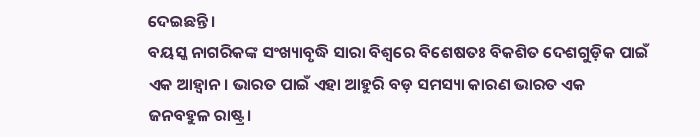ଦେଇଛନ୍ତି।
ବୟସ୍କ ନାଗରିକଙ୍କ ସଂଖ୍ୟାବୃଦ୍ଧି ସାରା ବିଶ୍ବରେ ବିଶେଷତଃ ବିକଶିତ ଦେଶଗୁଡ଼ିକ ପାଇଁ ଏକ ଆହ୍ବାନ। ଭାରତ ପାଇଁ ଏହା ଆହୁରି ବଡ଼ ସମସ୍ୟା କାରଣ ଭାରତ ଏକ ଜନବହୁଳ ରାଷ୍ଟ୍ର।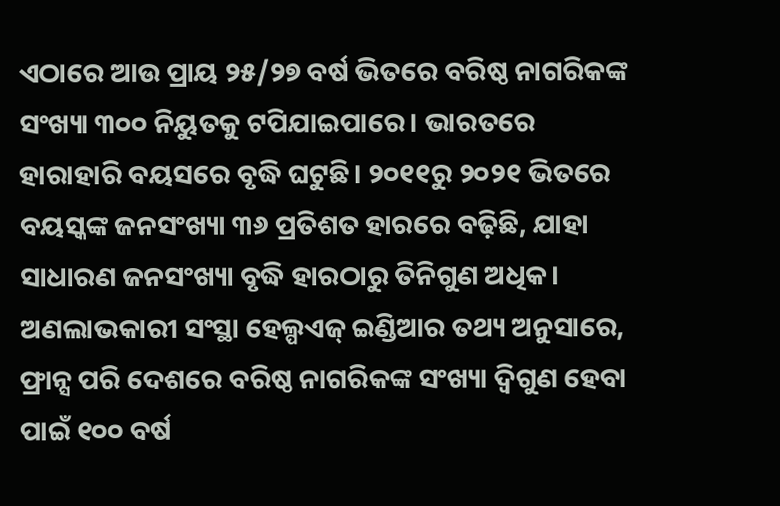ଏଠାରେ ଆଉ ପ୍ରାୟ ୨୫/୨୭ ବର୍ଷ ଭିତରେ ବରିଷ୍ଠ ନାଗରିକଙ୍କ ସଂଖ୍ୟା ୩୦୦ ନିୟୁତକୁ ଟପିଯାଇପାରେ। ଭାରତରେ ହାରାହାରି ବୟସରେ ବୃଦ୍ଧି ଘଟୁଛି। ୨୦୧୧ରୁ ୨୦୨୧ ଭିତରେ ବୟସ୍କଙ୍କ ଜନସଂଖ୍ୟା ୩୬ ପ୍ରତିଶତ ହାରରେ ବଢ଼ିଛି, ଯାହା ସାଧାରଣ ଜନସଂଖ୍ୟା ବୃଦ୍ଧି ହାରଠାରୁ ତିନିଗୁଣ ଅଧିକ। ଅଣଲାଭକାରୀ ସଂସ୍ଥା ହେଲ୍ପଏଜ୍ ଇଣ୍ଡିଆର ତଥ୍ୟ ଅନୁସାରେ, ଫ୍ରାନ୍ସ ପରି ଦେଶରେ ବରିଷ୍ଠ ନାଗରିକଙ୍କ ସଂଖ୍ୟା ଦ୍ବିଗୁଣ ହେବା ପାଇଁ ୧୦୦ ବର୍ଷ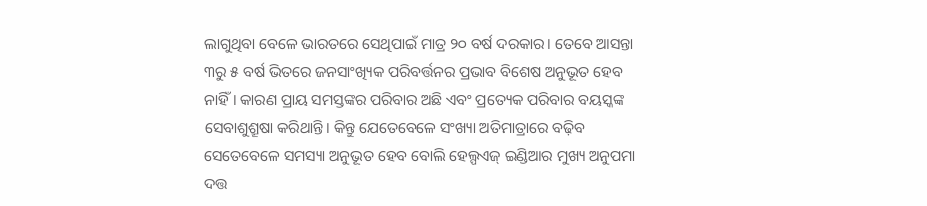ଲାଗୁଥିବା ବେଳେ ଭାରତରେ ସେଥିପାଇଁ ମାତ୍ର ୨୦ ବର୍ଷ ଦରକାର। ତେବେ ଆସନ୍ତା ୩ରୁ ୫ ବର୍ଷ ଭିତରେ ଜନସାଂଖ୍ୟିକ ପରିବର୍ତ୍ତନର ପ୍ରଭାବ ବିଶେଷ ଅନୁଭୂତ ହେବ ନାହିଁ। କାରଣ ପ୍ରାୟ ସମସ୍ତଙ୍କର ପରିବାର ଅଛି ଏବଂ ପ୍ରତ୍ୟେକ ପରିବାର ବୟସ୍କଙ୍କ ସେବାଶୁଶ୍ରୂଷା କରିଥାନ୍ତି। କିନ୍ତୁ ଯେତେବେଳେ ସଂଖ୍ୟା ଅତିମାତ୍ରାରେ ବଢ଼ିବ ସେତେବେଳେ ସମସ୍ୟା ଅନୁଭୂତ ହେବ ବୋଲି ହେଲ୍ପଏଜ୍ ଇଣ୍ଡିଆର ମୁଖ୍ୟ ଅନୁପମା ଦତ୍ତ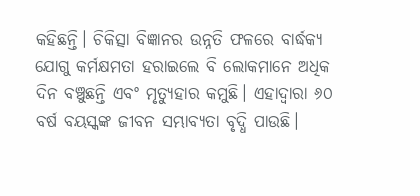କହିଛନ୍ତି। ଚିକିତ୍ସା ବିଜ୍ଞାନର ଉନ୍ନତି ଫଳରେ ବାର୍ଦ୍ଧକ୍ୟ ଯୋଗୁ କର୍ମକ୍ଷମତା ହରାଇଲେ ବି ଲୋକମାନେ ଅଧିକ ଦିନ ବଞ୍ଚୁଛନ୍ତି ଏବଂ ମୃତ୍ୟୁହାର କମୁଛି। ଏହାଦ୍ବାରା ୬୦ ବର୍ଷ ବୟସ୍କଙ୍କ ଜୀବନ ସମ୍ଭାବ୍ୟତା ବୃଦ୍ଧି ପାଉଛି।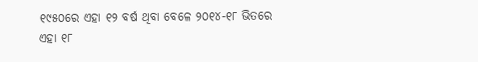୧୯୫୦ରେ ଏହା ୧୨ ବର୍ଷ ଥିବା ବେଳେ ୨୦୧୪-୧୮ ଭିତରେ ଏହା ୧୮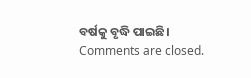ବର୍ଷକୁ ବୃଦ୍ଧି ପାଇଛି।
Comments are closed.